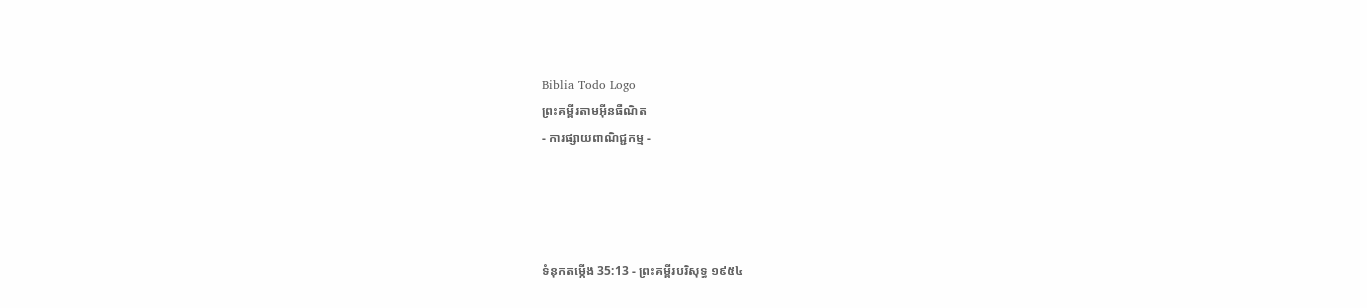Biblia Todo Logo
ព្រះគម្ពីរតាមអ៊ីនធឺណិត
- ការផ្សាយពាណិជ្ជកម្ម -




ទំនុកតម្កើង 35:13 - ព្រះគម្ពីរបរិសុទ្ធ ១៩៥៤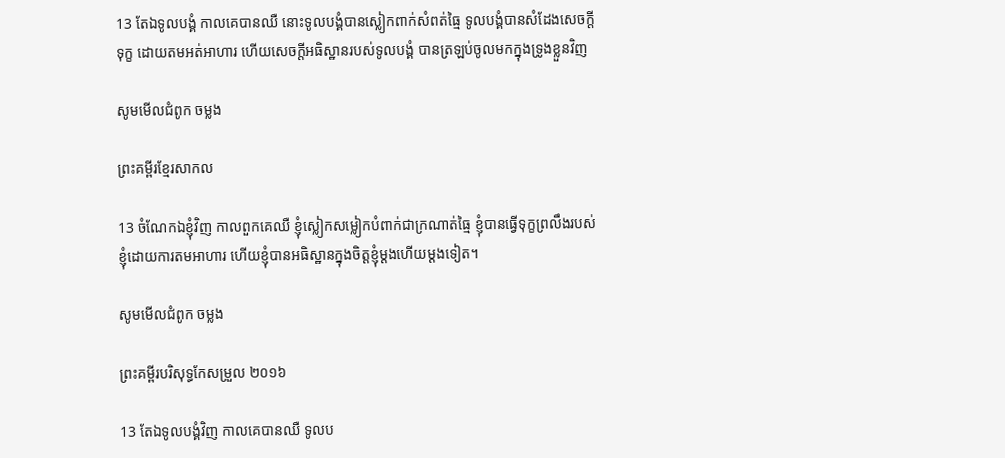13 តែឯទូលបង្គំ កាលគេបានឈឺ នោះទូលបង្គំបានស្លៀក‌ពាក់សំពត់ធ្មៃ ទូលបង្គំបានសំដែងសេចក្ដីទុក្ខ ដោយតមអត់អាហារ ហើយសេចក្ដីអធិស្ឋានរបស់ទូលបង្គំ បានត្រឡប់ចូលមកក្នុងទ្រូងខ្លួនវិញ

សូមមើលជំពូក ចម្លង

ព្រះគម្ពីរខ្មែរសាកល

13 ចំណែកឯខ្ញុំវិញ កាលពួកគេឈឺ ខ្ញុំស្លៀកសម្លៀកបំពាក់ជាក្រណាត់ធ្មៃ ខ្ញុំបានធ្វើទុក្ខព្រលឹងរបស់ខ្ញុំដោយការតមអាហារ ហើយខ្ញុំបានអធិស្ឋានក្នុងចិត្តខ្ញុំម្ដងហើយម្ដងទៀត។

សូមមើលជំពូក ចម្លង

ព្រះគម្ពីរបរិសុទ្ធកែសម្រួល ២០១៦

13 តែឯទូល‌បង្គំវិញ កាលគេបានឈឺ ទូល‌ប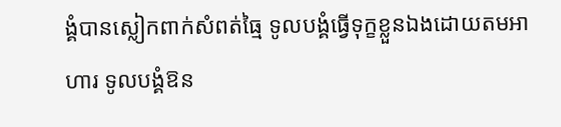ង្គំបានស្លៀក‌ពាក់សំពត់ធ្មៃ ទូល‌បង្គំធ្វើទុក្ខខ្លួនឯងដោយតមអាហារ ទូល‌បង្គំឱន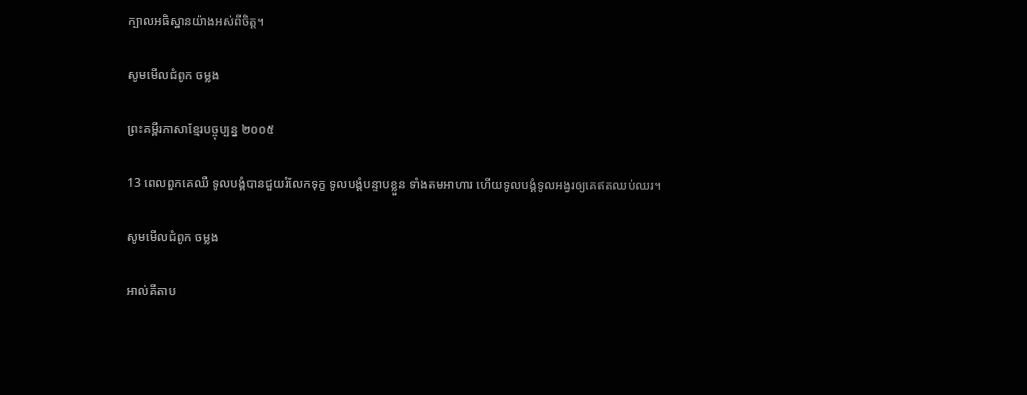ក្បាលអធិស្ឋានយ៉ាងអស់ពីចិត្ត។

សូមមើលជំពូក ចម្លង

ព្រះគម្ពីរភាសាខ្មែរបច្ចុប្បន្ន ២០០៥

13 ពេលពួកគេឈឺ ទូលបង្គំបានជួយរំលែកទុក្ខ ទូលបង្គំបន្ទាបខ្លួន ទាំងតមអាហារ ហើយទូលបង្គំទូល‌អង្វរឲ្យគេឥតឈប់ឈរ។

សូមមើលជំពូក ចម្លង

អាល់គីតាប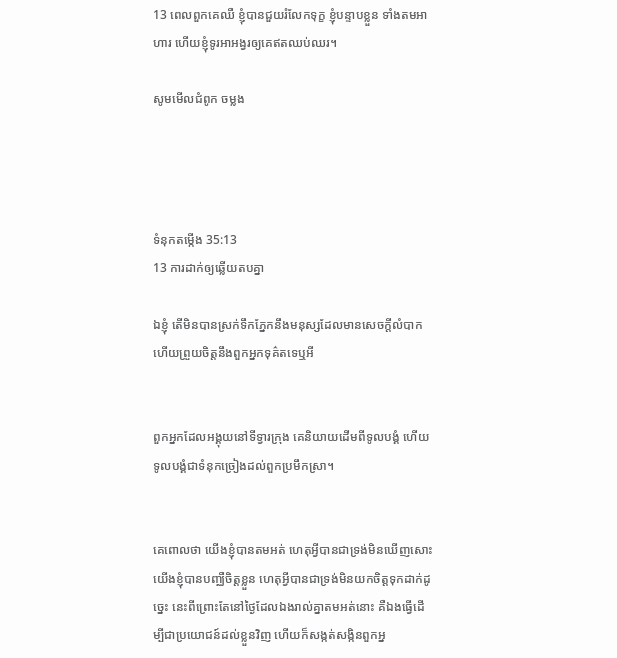13 ពេលពួកគេឈឺ ខ្ញុំបានជួយរំលែកទុក្ខ ខ្ញុំបន្ទាបខ្លួន ទាំងតមអាហារ ហើយខ្ញុំទូរអា‌អង្វរឲ្យគេឥតឈប់ឈរ។

សូមមើលជំពូក ចម្លង




ទំនុកតម្កើង 35:13
13 ការដាក់ឲ្យឆ្លើយតបគ្នា

ឯខ្ញុំ តើមិនបានស្រក់ទឹកភ្នែកនឹងមនុស្សដែលមានសេចក្ដីលំបាក ហើយព្រួយចិត្តនឹងពួកអ្នកទុគ៌តទេឬអី


ពួកអ្នកដែលអង្គុយនៅទីទ្វារក្រុង គេនិយាយដើមពីទូលបង្គំ ហើយទូលបង្គំជាទំនុកច្រៀងដល់ពួកប្រមឹកស្រា។


គេពោលថា យើងខ្ញុំបានតមអត់ ហេតុអ្វីបានជាទ្រង់មិនឃើញសោះ យើងខ្ញុំបានបញ្ឈឺចិត្តខ្លួន ហេតុអ្វីបានជាទ្រង់មិនយកចិត្តទុកដាក់ដូច្នេះ នេះពីព្រោះតែនៅថ្ងៃដែលឯងរាល់គ្នាតមអត់នោះ គឺឯងធ្វើដើម្បីជាប្រយោជន៍ដល់ខ្លួនវិញ ហើយក៏សង្កត់‌សង្កិនពួកអ្ន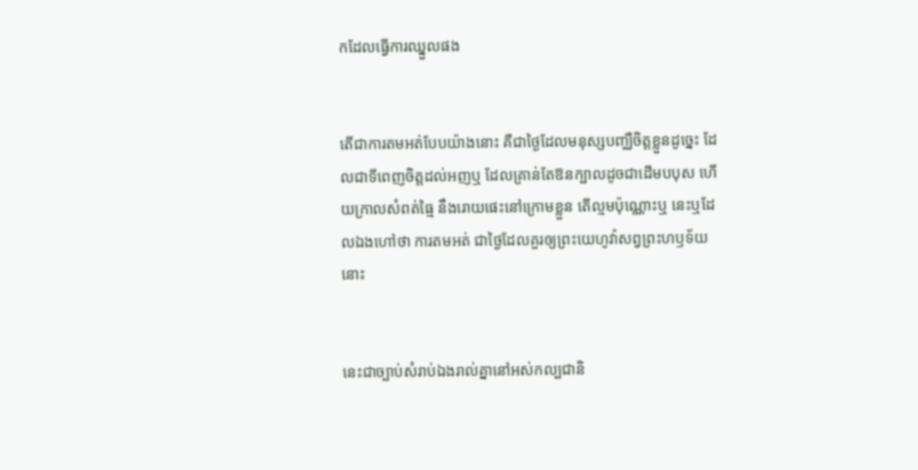កដែលធ្វើការឈ្នួលផង


តើជាការតមអត់បែបយ៉ាងនោះ គឺជាថ្ងៃដែលមនុស្សបញ្ឈឺចិត្តខ្លួនដូច្នេះ ដែលជាទីពេញចិត្តដល់អញឬ ដែលគ្រាន់តែឱនក្បាលដូចជាដើមបបុស ហើយក្រាលសំពត់ធ្មៃ នឹងរោយផេះនៅក្រោមខ្លួន តើល្មមប៉ុណ្ណោះឬ នេះឬដែលឯងហៅថា ការតមអត់ ជាថ្ងៃដែលគួរឲ្យព្រះ‌យេហូវ៉ាសព្វព្រះ‌ហឫទ័យនោះ


នេះជាច្បាប់សំរាប់ឯងរាល់គ្នានៅអស់‌កល្បជានិ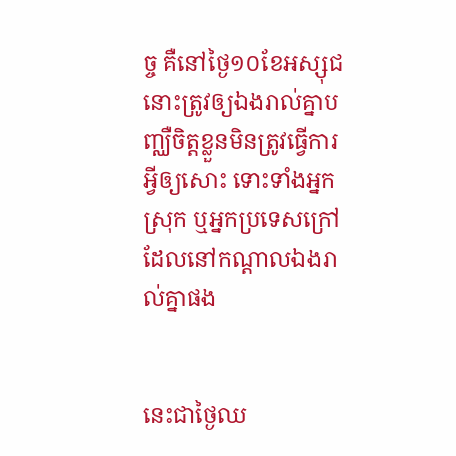ច្ច គឺនៅថ្ងៃ១០ខែអស្សុជ នោះត្រូវឲ្យឯងរាល់គ្នាបញ្ឈឺចិត្តខ្លួនមិនត្រូវធ្វើការអ្វីឲ្យសោះ ទោះទាំងអ្នកស្រុក ឬអ្នកប្រទេសក្រៅដែលនៅកណ្តាលឯងរាល់គ្នាផង


នេះជាថ្ងៃឈ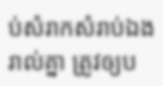ប់សំរាកសំរាប់ឯងរាល់គ្នា ត្រូវឲ្យប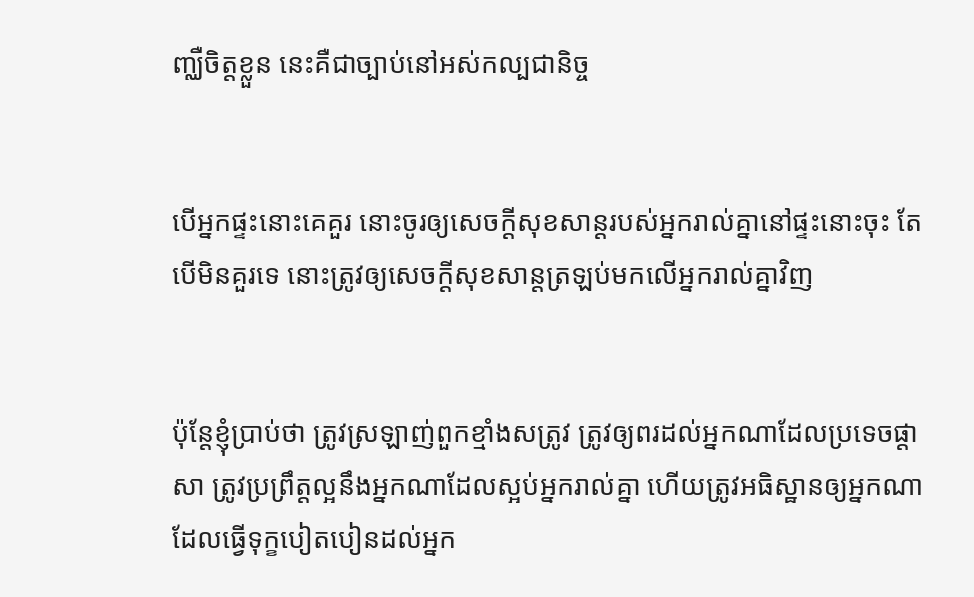ញ្ឈឺចិត្តខ្លួន នេះគឺជាច្បាប់នៅអស់‌កល្ប‌ជានិច្ច


បើអ្នកផ្ទះនោះគេគួរ នោះចូរឲ្យសេចក្ដីសុខ‌សាន្តរបស់អ្នករាល់គ្នានៅផ្ទះនោះចុះ តែបើមិនគួរទេ នោះត្រូវឲ្យសេចក្ដីសុខ‌សាន្តត្រឡប់មកលើអ្នករាល់គ្នាវិញ


ប៉ុន្តែខ្ញុំប្រាប់ថា ត្រូវស្រឡាញ់ពួកខ្មាំងសត្រូវ ត្រូវឲ្យពរដល់អ្នកណាដែលប្រទេចផ្តាសា ត្រូវប្រព្រឹត្តល្អនឹងអ្នកណាដែលស្អប់អ្នករាល់គ្នា ហើយត្រូវអធិស្ឋានឲ្យអ្នកណាដែលធ្វើទុក្ខបៀត‌បៀនដល់អ្នក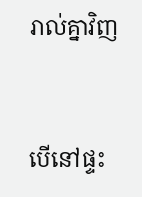រាល់គ្នាវិញ


បើនៅផ្ទះ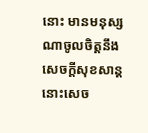នោះ មានមនុស្សណាចូលចិត្តនឹងសេចក្ដីសុខ‌សាន្ត នោះសេច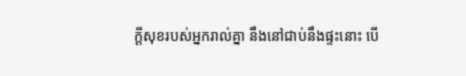ក្ដីសុខរបស់អ្នករាល់គ្នា នឹងនៅជាប់នឹងផ្ទះនោះ បើ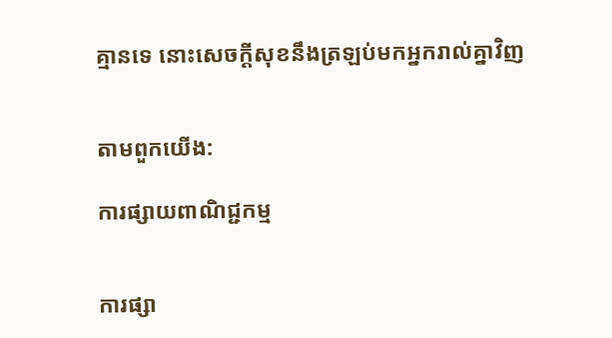គ្មានទេ នោះសេចក្ដីសុខនឹងត្រឡប់មកអ្នករាល់គ្នាវិញ


តាមពួកយើង:

ការផ្សាយពាណិជ្ជកម្ម


ការផ្សា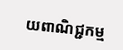យពាណិជ្ជកម្ម